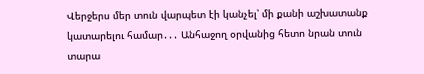Վերջերս մեր տուն վարպետ էի կանչել՝ մի քանի աշխատանք կատարելու համար․․․ Անհաջող օրվանից հետո նրան տուն տարա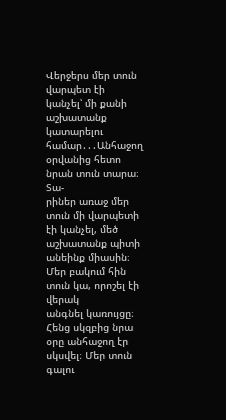Վերջերս մեր տուն վարպետ էի կանչել՝ մի քանի աշխատանք կատարելու համար․․․Անհաջող օրվանից հետո նրան տուն տարա։ Տա-
րիներ առաջ մեր տուն մի վարպետի էի կանչել, մեծ աշխատանք պիտի անեինք միասին։ Մեր բակում հին տուն կա, որոշել էի վերակ
անգնել կառույցը։ Հենց սկզբից նրա օրը անհաջող էր սկսվել։ Մեր տուն գալու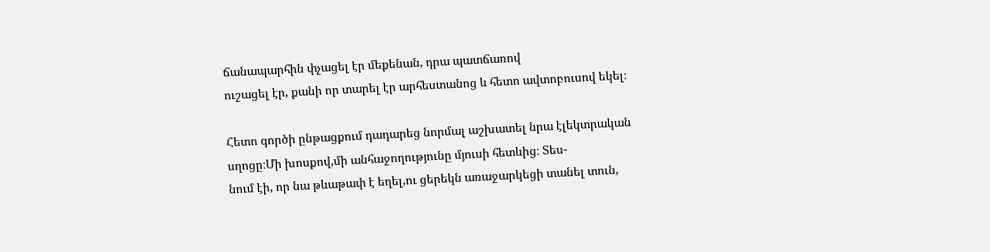ճանապարհին փչացել էր մեքենան, դրա պատճառով
ուշացել էր, քանի որ տարել էր արհեստանոց և հետո ավտոբուսով եկել։

Հետո գործի ընթացքում դադարեց նորմալ աշխատել նրա էլեկտրական սղոցը։Մի խոսքով,մի անհաջողությունը մյուսի հետևից։ Տես-
նում էի, որ նա թևաթափ է եղել,ու ցերեկն առաջարկեցի տանել տուն,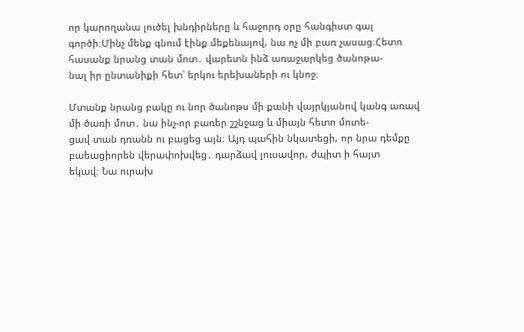որ կարողանա լուծել խնդիրները և հաջորդ օրը հանգիստ գալ
գործի։Մինչ մենք գնում էինք մեքենայով, նա ոչ մի բառ չասաց։Հետո հասանք նրանց տան մոտ․ վարետն ինձ առաջարկեց ծանոթա-
նալ իր ընտանիքի հետ՝ երկու երեխաների ու կնոջ։

Մտանք նրանց բակը ու նոր ծանոթս մի քանի վայրկյանով կանգ առավ մի ծառի մոտ․ նա ինչ-որ բառեր շշնջաց և միայն հետո մոտե-
ցավ տան դռանն ու բացեց այն։ Այդ պահին նկատեցի, որ նրա դեմքը բաեացիորեն վերափոխվեց․ դարձավ լուսավոր, ժպիտ ի հայտ
եկավ։ Նա ուրախ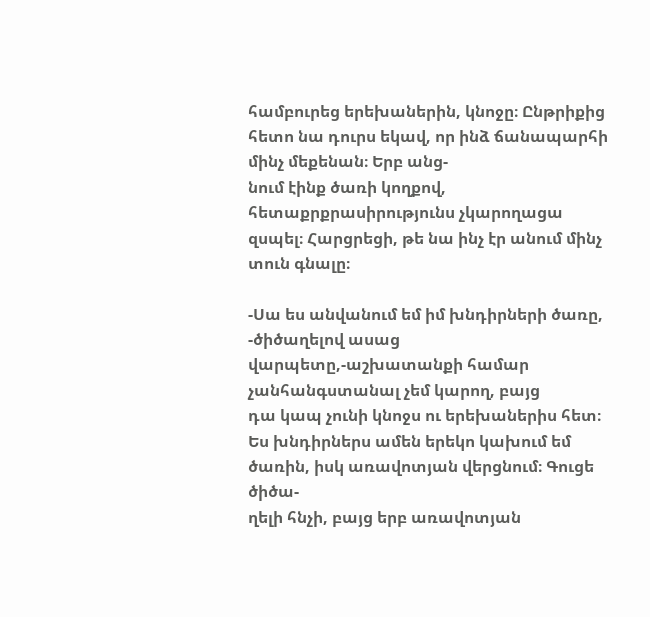համբուրեց երեխաներին, կնոջը։ Ընթրիքից հետո նա դուրս եկավ, որ ինձ ճանապարհի մինչ մեքենան։ Երբ անց-
նում էինք ծառի կողքով, հետաքրքրասիրությունս չկարողացա զսպել։ Հարցրեցի, թե նա ինչ էր անում մինչ տուն գնալը։

-Սա ես անվանում եմ իմ խնդիրների ծառը, -ծիծաղելով ասաց վարպետը,-աշխատանքի համար չանհանգստանալ չեմ կարող, բայց
դա կապ չունի կնոջս ու երեխաներիս հետ։ Ես խնդիրներս ամեն երեկո կախում եմ ծառին, իսկ առավոտյան վերցնում։ Գուցե ծիծա-
ղելի հնչի, բայց երբ առավոտյան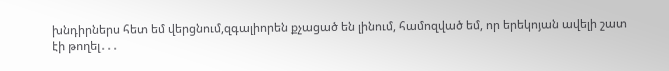խնդիրներս հետ եմ վերցնում,զգալիորեն քչացած են լինում, համոզված եմ, որ երեկոյան ավելի շատ
էի թողել․․․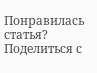Понравилась статья? Поделиться с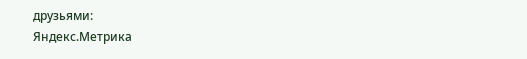друзьями:
Яндекс.Метрика